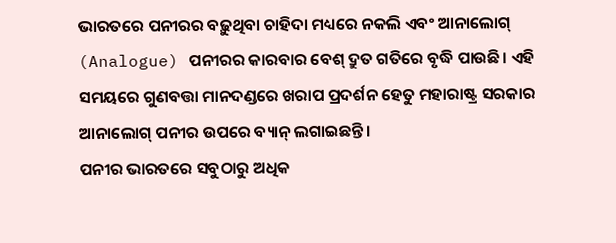ଭାରତରେ ପନୀରର ବଢ଼ୁଥିବା ଚାହିଦା ମଧ୍ୟରେ ନକଲି ଏବଂ ଆନାଲୋଗ୍ (Analogue) ପନୀରର କାରବାର ବେଶ୍ ଦ୍ରୁତ ଗତିରେ ବୃଦ୍ଧି ପାଉଛି। ଏହି ସମୟରେ ଗୁଣବତ୍ତା ମାନଦଣ୍ଡରେ ଖରାପ ପ୍ରଦର୍ଶନ ହେତୁ ମହାରାଷ୍ଟ୍ର ସରକାର ଆନାଲୋଗ୍ ପନୀର ଉପରେ ବ୍ୟାନ୍ ଲଗାଇଛନ୍ତି।
ପନୀର ଭାରତରେ ସବୁଠାରୁ ଅଧିକ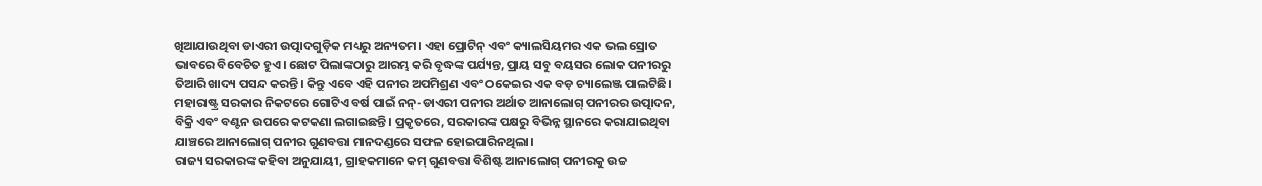ଖିଆଯାଉଥିବା ଡାଏରୀ ଉତ୍ପାଦଗୁଡ଼ିକ ମଧ୍ୟରୁ ଅନ୍ୟତମ। ଏହା ପ୍ରୋଟିନ୍ ଏବଂ କ୍ୟାଲସିୟମର ଏକ ଭଲ ସ୍ରୋତ ଭାବରେ ବିବେଚିତ ହୁଏ। ଛୋଟ ପିଲାଙ୍କଠାରୁ ଆରମ୍ଭ କରି ବୃଦ୍ଧଙ୍କ ପର୍ଯ୍ୟନ୍ତ, ପ୍ରାୟ ସବୁ ବୟସର ଲୋକ ପନୀରରୁ ତିଆରି ଖାଦ୍ୟ ପସନ୍ଦ କରନ୍ତି। କିନ୍ତୁ ଏବେ ଏହି ପନୀର ଅପମିଶ୍ରଣ ଏବଂ ଠକେଇର ଏକ ବଡ଼ ଚ୍ୟାଲେଞ୍ଜ ପାଲଟିଛି।
ମହାରାଷ୍ଟ୍ର ସରକାର ନିକଟରେ ଗୋଟିଏ ବର୍ଷ ପାଇଁ ନନ୍-ଡାଏରୀ ପନୀର ଅର୍ଥାତ ଆନାଲୋଗ୍ ପନୀରର ଉତ୍ପାଦନ, ବିକ୍ରି ଏବଂ ବଣ୍ଟନ ଉପରେ କଟକଣା ଲଗାଇଛନ୍ତି। ପ୍ରକୃତରେ, ସରକାରଙ୍କ ପକ୍ଷରୁ ବିଭିନ୍ନ ସ୍ଥାନରେ କରାଯାଇଥିବା ଯାଞ୍ଚରେ ଆନାଲୋଗ୍ ପନୀର ଗୁଣବତ୍ତା ମାନଦଣ୍ଡରେ ସଫଳ ହୋଇପାରିନଥିଲା।
ରାଜ୍ୟ ସରକାରଙ୍କ କହିବା ଅନୁଯାୟୀ, ଗ୍ରାହକମାନେ କମ୍ ଗୁଣବତ୍ତା ବିଶିଷ୍ଟ ଆନାଲୋଗ୍ ପନୀରକୁ ଉଚ୍ଚ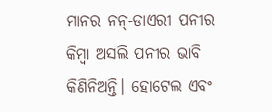ମାନର ନନ୍-ଡାଏରୀ ପନୀର କିମ୍ବା ଅସଲି ପନୀର ଭାବି କିଣିନିଅନ୍ତି। ହୋଟେଲ ଏବଂ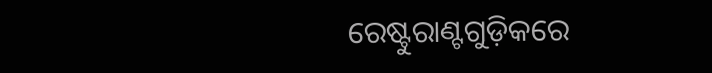ରେଷ୍ଟୁରାଣ୍ଟଗୁଡ଼ିକରେ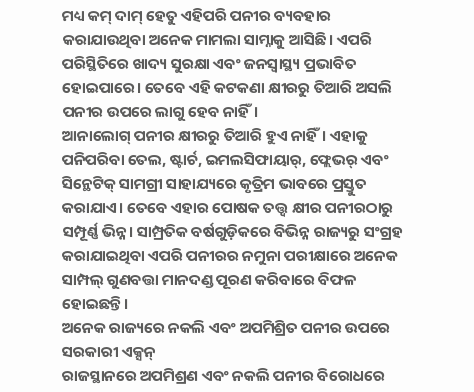ମଧ୍ୟ କମ୍ ଦାମ୍ ହେତୁ ଏହିପରି ପନୀର ବ୍ୟବହାର କରାଯାଉଥିବା ଅନେକ ମାମଲା ସାମ୍ନାକୁ ଆସିଛି। ଏପରି ପରିସ୍ଥିତିରେ ଖାଦ୍ୟ ସୁରକ୍ଷା ଏବଂ ଜନସ୍ୱାସ୍ଥ୍ୟ ପ୍ରଭାବିତ ହୋଇପାରେ। ତେବେ ଏହି କଟକଣା କ୍ଷୀରରୁ ତିଆରି ଅସଲି ପନୀର ଉପରେ ଲାଗୁ ହେବ ନାହିଁ।
ଆନାଲୋଗ୍ ପନୀର କ୍ଷୀରରୁ ତିଆରି ହୁଏ ନାହିଁ। ଏହାକୁ ପନିପରିବା ତେଲ, ଷ୍ଟାର୍ଚ, ଇମଲସିଫାୟାର୍, ଫ୍ଲେଭର୍ ଏବଂ ସିନ୍ଥେଟିକ୍ ସାମଗ୍ରୀ ସାହାଯ୍ୟରେ କୃତ୍ରିମ ଭାବରେ ପ୍ରସ୍ତୁତ କରାଯାଏ। ତେବେ ଏହାର ପୋଷକ ତତ୍ତ୍ୱ କ୍ଷୀର ପନୀରଠାରୁ ସମ୍ପୂର୍ଣ୍ଣ ଭିନ୍ନ। ସାମ୍ପ୍ରତିକ ବର୍ଷଗୁଡ଼ିକରେ ବିଭିନ୍ନ ରାଜ୍ୟରୁ ସଂଗ୍ରହ କରାଯାଇଥିବା ଏପରି ପନୀରର ନମୁନା ପରୀକ୍ଷାରେ ଅନେକ ସାମ୍ପଲ୍ ଗୁଣବତ୍ତା ମାନଦଣ୍ଡ ପୂରଣ କରିବାରେ ବିଫଳ ହୋଇଛନ୍ତି।
ଅନେକ ରାଜ୍ୟରେ ନକଲି ଏବଂ ଅପମିଶ୍ରିତ ପନୀର ଉପରେ ସରକାରୀ ଏକ୍ସନ୍
ରାଜସ୍ଥାନରେ ଅପମିଶ୍ରଣ ଏବଂ ନକଲି ପନୀର ବିରୋଧରେ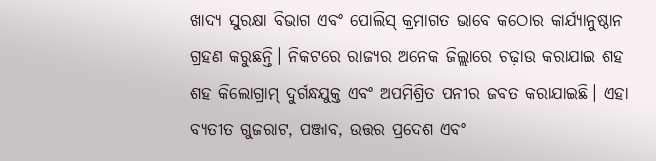ଖାଦ୍ୟ ସୁରକ୍ଷା ବିଭାଗ ଏବଂ ପୋଲିସ୍ କ୍ରମାଗତ ଭାବେ କଠୋର କାର୍ଯ୍ୟାନୁଷ୍ଠାନ ଗ୍ରହଣ କରୁଛନ୍ତି। ନିକଟରେ ରାଜ୍ୟର ଅନେକ ଜିଲ୍ଲାରେ ଚଢ଼ାଉ କରାଯାଇ ଶହ ଶହ କିଲୋଗ୍ରାମ୍ ଦୁର୍ଗନ୍ଧଯୁକ୍ତ ଏବଂ ଅପମିଶ୍ରିତ ପନୀର ଜବତ କରାଯାଇଛି। ଏହା ବ୍ୟତୀତ ଗୁଜରାଟ, ପଞ୍ଜାବ, ଉତ୍ତର ପ୍ରଦେଶ ଏବଂ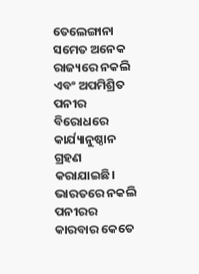ତେଲେଙ୍ଗାନା ସମେତ ଅନେକ ରାଜ୍ୟରେ ନକଲି ଏବଂ ଅପମିଶ୍ରିତ ପନୀର ବିରୋଧରେ କାର୍ଯ୍ୟାନୁଷ୍ଠାନ ଗ୍ରହଣ କରାଯାଇଛି।
ଭାରତରେ ନକଲି ପନୀରର କାରବାର କେତେ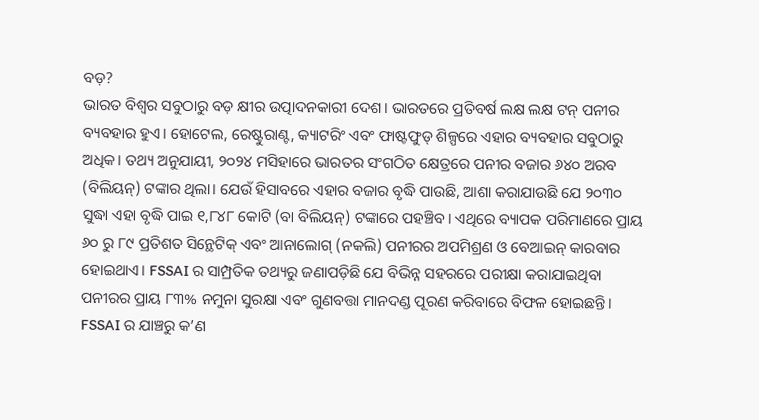ବଡ଼?
ଭାରତ ବିଶ୍ୱର ସବୁଠାରୁ ବଡ଼ କ୍ଷୀର ଉତ୍ପାଦନକାରୀ ଦେଶ। ଭାରତରେ ପ୍ରତିବର୍ଷ ଲକ୍ଷ ଲକ୍ଷ ଟନ୍ ପନୀର ବ୍ୟବହାର ହୁଏ। ହୋଟେଲ, ରେଷ୍ଟୁରାଣ୍ଟ, କ୍ୟାଟରିଂ ଏବଂ ଫାଷ୍ଟଫୁଡ୍ ଶିଳ୍ପରେ ଏହାର ବ୍ୟବହାର ସବୁଠାରୁ ଅଧିକ। ତଥ୍ୟ ଅନୁଯାୟୀ, ୨୦୨୪ ମସିହାରେ ଭାରତର ସଂଗଠିତ କ୍ଷେତ୍ରରେ ପନୀର ବଜାର ୬୪୦ ଅରବ (ବିଲିୟନ୍) ଟଙ୍କାର ଥିଲା। ଯେଉଁ ହିସାବରେ ଏହାର ବଜାର ବୃଦ୍ଧି ପାଉଛି, ଆଶା କରାଯାଉଛି ଯେ ୨୦୩୦ ସୁଦ୍ଧା ଏହା ବୃଦ୍ଧି ପାଇ ୧,୮୪୮ କୋଟି (ବା ବିଲିୟନ୍) ଟଙ୍କାରେ ପହଞ୍ଚିବ। ଏଥିରେ ବ୍ୟାପକ ପରିମାଣରେ ପ୍ରାୟ ୬୦ ରୁ ୮୯ ପ୍ରତିଶତ ସିନ୍ଥେଟିକ୍ ଏବଂ ଆନାଲୋଗ୍ (ନକଲି) ପନୀରର ଅପମିଶ୍ରଣ ଓ ବେଆଇନ୍ କାରବାର ହୋଇଥାଏ। FSSAI ର ସାମ୍ପ୍ରତିକ ତଥ୍ୟରୁ ଜଣାପଡ଼ିଛି ଯେ ବିଭିନ୍ନ ସହରରେ ପରୀକ୍ଷା କରାଯାଇଥିବା ପନୀରର ପ୍ରାୟ ୮୩% ନମୁନା ସୁରକ୍ଷା ଏବଂ ଗୁଣବତ୍ତା ମାନଦଣ୍ଡ ପୂରଣ କରିବାରେ ବିଫଳ ହୋଇଛନ୍ତି।
FSSAI ର ଯାଞ୍ଚରୁ କ’ଣ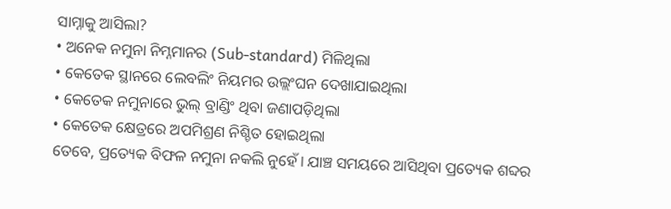ସାମ୍ନାକୁ ଆସିଲା?
• ଅନେକ ନମୁନା ନିମ୍ନମାନର (Sub-standard) ମିଳିଥିଲା
• କେତେକ ସ୍ଥାନରେ ଲେବଲିଂ ନିୟମର ଉଲ୍ଲଂଘନ ଦେଖାଯାଇଥିଲା
• କେତେକ ନମୁନାରେ ଭୁଲ୍ ବ୍ରାଣ୍ଡିଂ ଥିବା ଜଣାପଡ଼ିଥିଲା
• କେତେକ କ୍ଷେତ୍ରରେ ଅପମିଶ୍ରଣ ନିଶ୍ଚିତ ହୋଇଥିଲା
ତେବେ, ପ୍ରତ୍ୟେକ ବିଫଳ ନମୁନା ନକଲି ନୁହେଁ। ଯାଞ୍ଚ ସମୟରେ ଆସିଥିବା ପ୍ରତ୍ୟେକ ଶବ୍ଦର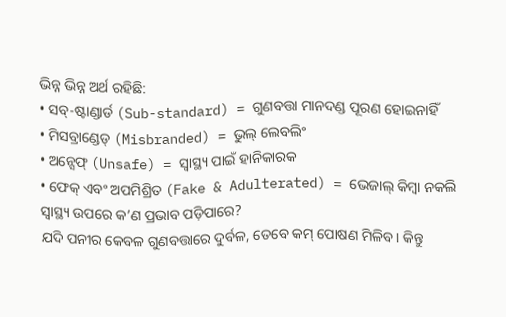ଭିନ୍ନ ଭିନ୍ନ ଅର୍ଥ ରହିଛି:
• ସବ୍-ଷ୍ଟାଣ୍ଡାର୍ଡ (Sub-standard) = ଗୁଣବତ୍ତା ମାନଦଣ୍ଡ ପୂରଣ ହୋଇନାହିଁ
• ମିସବ୍ରାଣ୍ଡେଡ୍ (Misbranded) = ଭୁଲ୍ ଲେବଲିଂ
• ଅନ୍ସେଫ୍ (Unsafe) = ସ୍ୱାସ୍ଥ୍ୟ ପାଇଁ ହାନିକାରକ
• ଫେକ୍ ଏବଂ ଅପମିଶ୍ରିତ (Fake & Adulterated) = ଭେଜାଲ୍ କିମ୍ବା ନକଲି
ସ୍ୱାସ୍ଥ୍ୟ ଉପରେ କ’ଣ ପ୍ରଭାବ ପଡ଼ିପାରେ?
ଯଦି ପନୀର କେବଳ ଗୁଣବତ୍ତାରେ ଦୁର୍ବଳ, ତେବେ କମ୍ ପୋଷଣ ମିଳିବ। କିନ୍ତୁ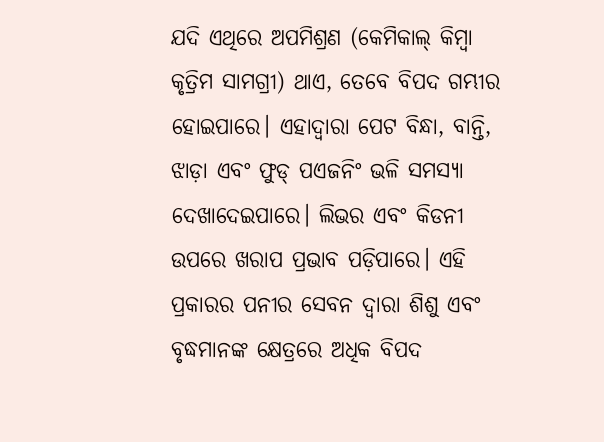ଯଦି ଏଥିରେ ଅପମିଶ୍ରଣ (କେମିକାଲ୍ କିମ୍ବା କୃତ୍ରିମ ସାମଗ୍ରୀ) ଥାଏ, ତେବେ ବିପଦ ଗମ୍ଭୀର ହୋଇପାରେ। ଏହାଦ୍ୱାରା ପେଟ ବିନ୍ଧା, ବାନ୍ତି, ଝାଡ଼ା ଏବଂ ଫୁଡ୍ ପଏଜନିଂ ଭଳି ସମସ୍ୟା ଦେଖାଦେଇପାରେ। ଲିଭର ଏବଂ କିଡନୀ ଉପରେ ଖରାପ ପ୍ରଭାବ ପଡ଼ିପାରେ। ଏହି ପ୍ରକାରର ପନୀର ସେବନ ଦ୍ୱାରା ଶିଶୁ ଏବଂ ବୃଦ୍ଧମାନଙ୍କ କ୍ଷେତ୍ରରେ ଅଧିକ ବିପଦ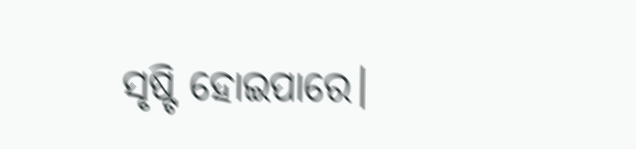ସୃଷ୍ଟି ହୋଇପାରେ।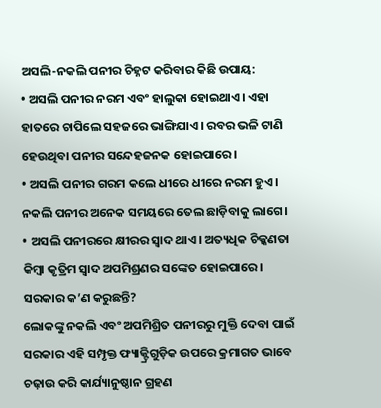ଅସଲି-ନକଲି ପନୀର ଚିହ୍ନଟ କରିବାର କିଛି ଉପାୟ:
• ଅସଲି ପନୀର ନରମ ଏବଂ ହାଲୁକା ହୋଇଥାଏ। ଏହା ହାତରେ ଚାପିଲେ ସହଜରେ ଭାଙ୍ଗିଯାଏ। ରବର ଭଳି ଟାଣି ହେଉଥିବା ପନୀର ସନ୍ଦେହଜନକ ହୋଇପାରେ।
• ଅସଲି ପନୀର ଗରମ କଲେ ଧୀରେ ଧୀରେ ନରମ ହୁଏ। ନକଲି ପନୀର ଅନେକ ସମୟରେ ତେଲ ଛାଡ଼ିବାକୁ ଲାଗେ।
• ଅସଲି ପନୀରରେ କ୍ଷୀରର ସ୍ୱାଦ ଥାଏ। ଅତ୍ୟଧିକ ଚିକ୍କଣତା କିମ୍ବା କୃତ୍ରିମ ସ୍ୱାଦ ଅପମିଶ୍ରଣର ସଙ୍କେତ ହୋଇପାରେ।
ସରକାର କ’ଣ କରୁଛନ୍ତି?
ଲୋକଙ୍କୁ ନକଲି ଏବଂ ଅପମିଶ୍ରିତ ପନୀରରୁ ମୁକ୍ତି ଦେବା ପାଇଁ ସରକାର ଏହି ସମ୍ପୃକ୍ତ ଫ୍ୟାକ୍ଟ୍ରିଗୁଡ଼ିକ ଉପରେ କ୍ରମାଗତ ଭାବେ ଚଢ଼ାଉ କରି କାର୍ଯ୍ୟାନୁଷ୍ଠାନ ଗ୍ରହଣ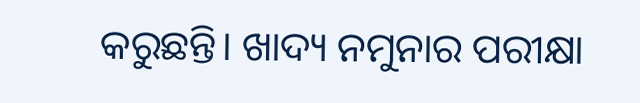କରୁଛନ୍ତି। ଖାଦ୍ୟ ନମୁନାର ପରୀକ୍ଷା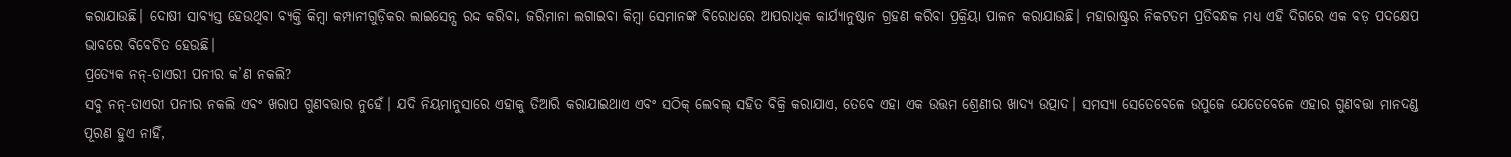କରାଯାଉଛି। ଦୋଷୀ ସାବ୍ୟସ୍ତ ହେଉଥିବା ବ୍ୟକ୍ତି କିମ୍ବା କମ୍ପାନୀଗୁଡ଼ିକର ଲାଇସେନ୍ସ ରଦ୍ଦ କରିବା, ଜରିମାନା ଲଗାଇବା କିମ୍ବା ସେମାନଙ୍କ ବିରୋଧରେ ଆପରାଧିକ କାର୍ଯ୍ୟାନୁଷ୍ଠାନ ଗ୍ରହଣ କରିବା ପ୍ରକ୍ରିୟା ପାଳନ କରାଯାଉଛି। ମହାରାଷ୍ଟ୍ରର ନିକଟତମ ପ୍ରତିବନ୍ଧକ ମଧ୍ୟ ଏହି ଦିଗରେ ଏକ ବଡ଼ ପଦକ୍ଷେପ ଭାବରେ ବିବେଚିତ ହେଉଛି।
ପ୍ରତ୍ୟେକ ନନ୍-ଡାଏରୀ ପନୀର କ’ଣ ନକଲି?
ସବୁ ନନ୍-ଡାଏରୀ ପନୀର ନକଲି ଏବଂ ଖରାପ ଗୁଣବତ୍ତାର ନୁହେଁ। ଯଦି ନିୟମାନୁସାରେ ଏହାକୁ ତିଆରି କରାଯାଇଥାଏ ଏବଂ ସଠିକ୍ ଲେବଲ୍ ସହିତ ବିକ୍ରି କରାଯାଏ, ତେବେ ଏହା ଏକ ଉତ୍ତମ ଶ୍ରେଣୀର ଖାଦ୍ୟ ଉତ୍ପାଦ। ସମସ୍ୟା ସେତେବେଳେ ଉପୁଜେ ଯେତେବେଳେ ଏହାର ଗୁଣବତ୍ତା ମାନଦଣ୍ଡ ପୂରଣ ହୁଏ ନାହିଁ,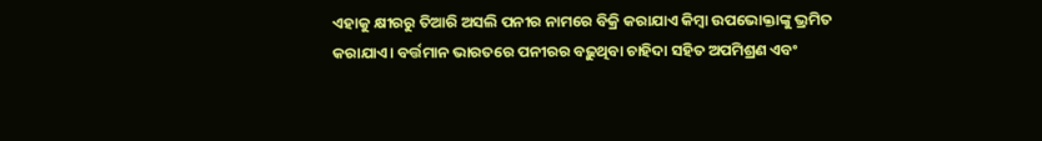ଏହାକୁ କ୍ଷୀରରୁ ତିଆରି ଅସଲି ପନୀର ନାମରେ ବିକ୍ରି କରାଯାଏ କିମ୍ବା ଉପଭୋକ୍ତାଙ୍କୁ ଭ୍ରମିତ କରାଯାଏ। ବର୍ତ୍ତମାନ ଭାରତରେ ପନୀରର ବଢ଼ୁଥିବା ଚାହିଦା ସହିତ ଅପମିଶ୍ରଣ ଏବଂ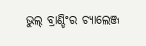ଭୁଲ୍ ବ୍ରାଣ୍ଡିଂର ଚ୍ୟାଲେଞ୍ଜ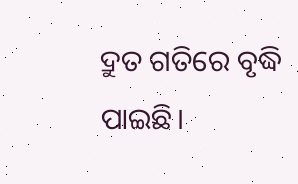ଦ୍ରୁତ ଗତିରେ ବୃଦ୍ଧି ପାଇଛି।